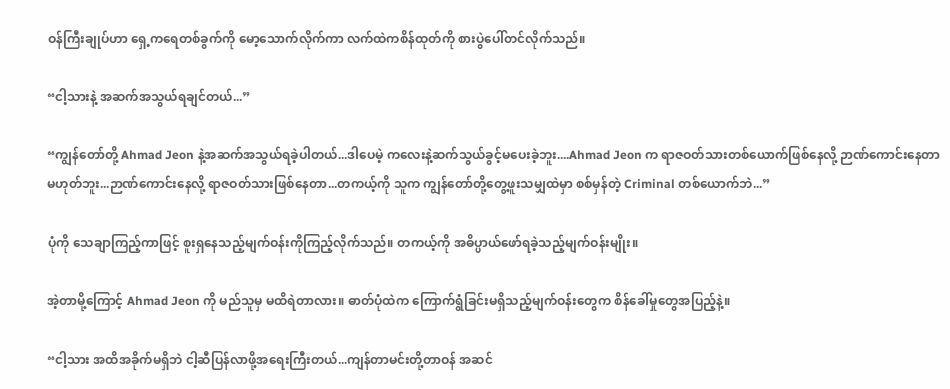ဝန်ကြီးချုပ်ဟာ ရှေ့ကရေတစ်ခွက်ကို မော့သောက်လိုက်ကာ လက်ထဲကစိန်ထုတ်ကို စားပွဲပေါ်တင်လိုက်သည်။

“ငါ့သားနဲ့ အဆက်အသွယ်ရချင်တယ်...”

“ကျွန်တော်တို့ Ahmad Jeon နဲ့အဆက်အသွယ်ရခဲ့ပါတယ်...ဒါပေမဲ့ ကလေးနဲ့ဆက်သွယ်ခွင့်မပေးခဲ့ဘူး....Ahmad Jeon က ရာဇဝတ်သားတစ်ယောက်ဖြစ်နေလို့ ဉာဏ်ကောင်းနေတာမဟုတ်ဘူး...ဉာဏ်ကောင်းနေလို့ ရာဇဝတ်သားဖြစ်နေတာ...တကယ့်ကို သူက ကျွန်တော်တို့တွေ့ဖူးသမျှထဲမှာ စစ်မှန်တဲ့ Criminal တစ်ယောက်ဘဲ...”

ပုံကို သေချာကြည့်ကာဖြင့် စူးရှနေသည့်မျက်ဝန်းကိုကြည့်လိုက်သည်။ တကယ့်ကို အဓိပ္ပာယ်ဖော်ရခဲ့သည့်မျက်ဝန်းမျိုး။

အဲ့တာမို့ကြောင့် Ahmad Jeon ကို မည်သူမှ မထိရဲတာလား။ ဓာတ်ပုံထဲက ကြောက်ရွံခြင်းမရှိသည့်မျက်ဝန်းတွေက စိန်ခေါ်မှုတွေအပြည့်နဲ့။

“ငါ့သား အထိအခိုက်မရှိဘဲ ငါ့ဆီပြန်လာဖို့အရေးကြီးတယ်...ကျန်တာမင်းတို့တာဝန် အဆင်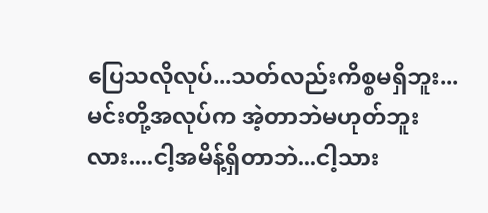ပြေသလိုလုပ်...သတ်လည်းကိစ္စမရှိဘူး...မင်းတို့အလုပ်က အဲ့တာဘဲမဟုတ်ဘူးလား....ငါ့အမိန့်ရှိတာဘဲ...ငါ့သား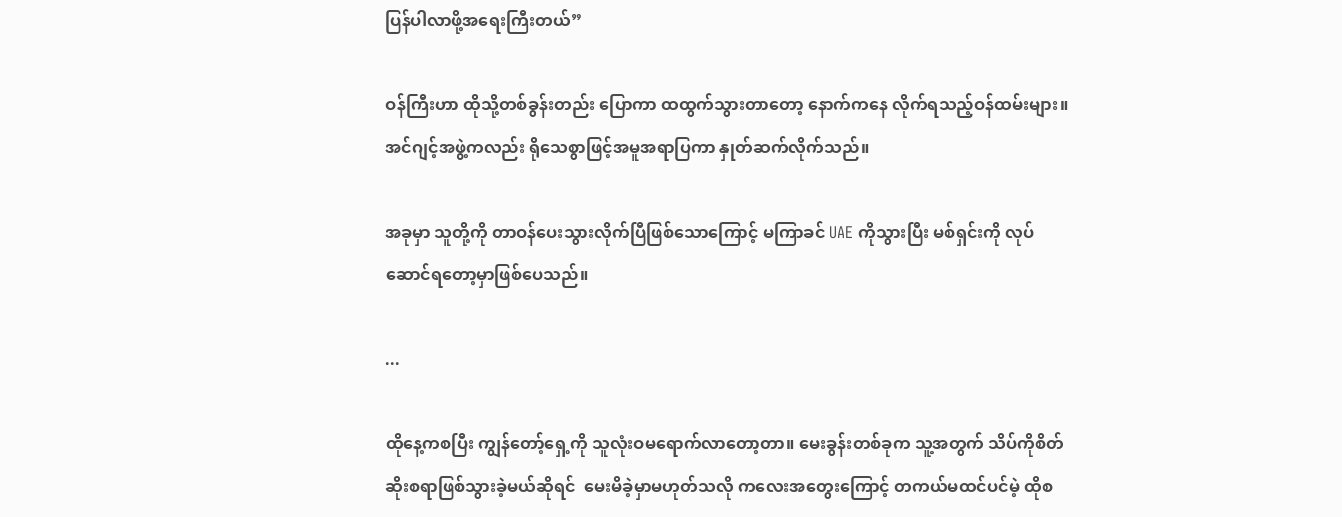ပြန်ပါလာဖို့အရေးကြီးတယ်”

ဝန်ကြီးဟာ ထိုသို့တစ်ခွန်းတည်း ပြောကာ ထထွက်သွားတာတော့ နောက်ကနေ လိုက်ရသည့်ဝန်ထမ်းများ။ အင်ဂျင့်အဖွဲ့ကလည်း ရိုသေစွာဖြင့်အမူအရာပြကာ နှုတ်ဆက်လိုက်သည်။

အခုမှာ သူတို့ကို တာဝန်ပေးသွားလိုက်ပြီဖြစ်သောကြောင့် မကြာခင် UAE ကိုသွားပြီး မစ်ရှင်းကို လုပ်ဆောင်ရတော့မှာဖြစ်ပေသည်။

...

ထိုနေ့ကစပြီး ကျွန်တော့်ရှေ့ကို သူလုံးဝမရောက်လာတော့တာ။ မေးခွန်းတစ်ခုက သူ့အတွက် သိပ်ကိုစိတ်ဆိုးစရာဖြစ်သွားခဲ့မယ်ဆိုရင်  မေးမိခဲ့မှာမဟုတ်သလို ကလေးအတွေးကြောင့် တကယ်မထင်ပင်မဲ့ ထိုစ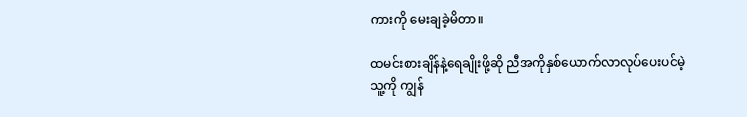ကားကို မေးချခဲ့မိတာ။

ထမင်းစားချိန်နဲ့ရေချိုးဖို့ဆို ညီအကိုနှစ်ယောက်လာလုပ်ပေးပင်မဲ့ သူ့ကို ကျွန်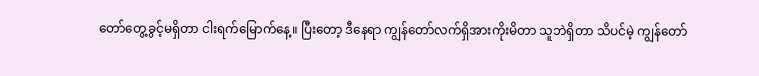တော်တွေ့ခွင့်မရှိတာ ငါးရက်မြောက်နေ့။ ပြီးတော့ ဒီနေရာ ကျွန်တော်လက်ရှိအားကိုးမိတာ သူဘဲရှိတာ သိပင်မဲ့ ကျွန်တော်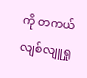ကို တကယ်လျစ်လျူရှု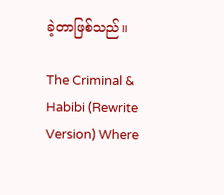ခဲ့တာဖြစ်သည်။

The Criminal & Habibi (Rewrite Version) Where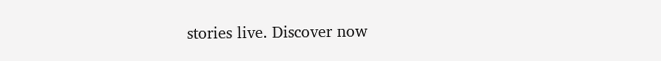stories live. Discover now